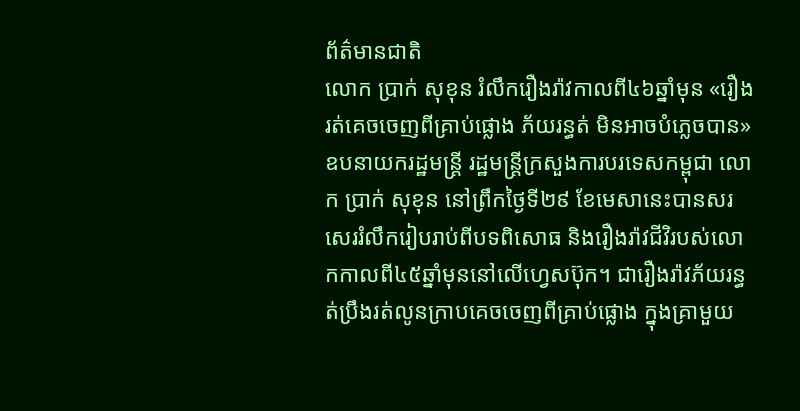ព័ត៌មានជាតិ
លោក ប្រាក់ សុខុន រំលឹករឿងរ៉ាវកាលពី៤៦ឆ្នាំមុន «រឿងរត់គេចចេញពីគ្រាប់ផ្លោង ភ័យរន្ធត់ មិនអាចបំភ្លេចបាន»
ឧបនាយករដ្ឋមន្រ្តី រដ្ឋមន្រ្តីក្រសួងការបរទេសកម្ពុជា លោក ប្រាក់ សុខុន នៅព្រឹកថ្ងៃទី២៩ ខែមេសានេះបានសរសេររំលឹករៀបរាប់ពីបទពិសោធ និងរឿងរ៉ាវជីវិរបស់លោកកាលពី៤៥ឆ្នាំមុននៅលើហ្វេសប៊ុក។ ជារឿងរ៉ាវភ័យរន្ធត់ប្រឹងរត់លូនក្រាបគេចចេញពីគ្រាប់ផ្លោង ក្នុងគ្រាមួយ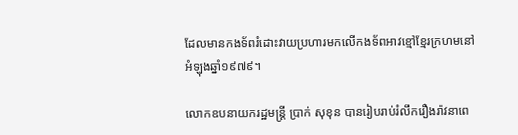ដែលមានកងទ័ពរំដោះវាយប្រហារមកលើកងទ័ពអាវខ្មៅខ្មែរក្រហមនៅអំឡុងឆ្នាំ១៩៧៩។

លោកឧបនាយករដ្ឋមន្រ្តី ប្រាក់ សុខុន បានរៀបរាប់រំលឹករឿងរ៉ាវនាពេ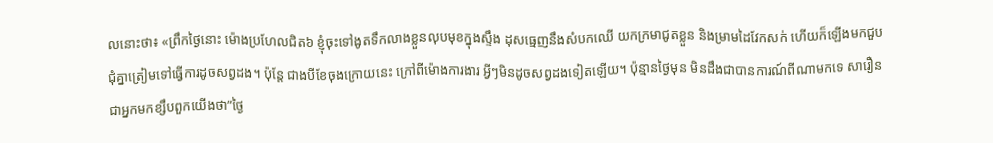លនោះថា៖ «ព្រឹកថ្ងៃនោះ ម៉ោងប្រហែលជិត៦ ខ្ញុំចុះទៅងូតទឹកលាងខ្លួនលុបមុខក្នុងស្ទឹង ដុសធ្មេញនឹងសំបកឈើ យកក្រមាជូតខ្លួន និងម្រាមដៃវែកសក់ ហើយក៏ឡើងមកជួបជុំគ្នាត្រៀមទៅធ្វើការដូចសព្វដង។ ប៉ុន្តែ ជាងបីខែចុងក្រោយនេះ ក្រៅពីម៉ោងការងារ អ្វីៗមិនដូចសព្វដងទៀតឡើយ។ ប៉ុន្មានថ្ងៃមុន មិនដឹងជាបានការណ៍ពីណាមកទេ សារឿន ជាអ្នកមកខ្សឹបពួកយើងថា”ថ្ងៃ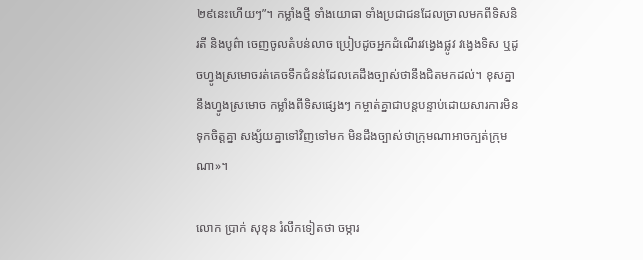២៩នេះហើយៗ”។ កម្លាំងថ្មី ទាំងយោធា ទាំងប្រជាជនដែលច្រាលមកពីទិសនិរតី និងបូព៌ា ចេញចូលតំបន់លាច ប្រៀបដូចអ្នកដំណើរវង្វេងផ្លូវ វង្វេងទិស ឬដូចហ្វូងស្រមោចរត់គេចទឹកជំនន់ដែលគេដឹងច្បាស់ថានឹងជិតមកដល់។ ខុសគ្នានឹងហ្វូងស្រមោច កម្លាំងពីទិសផ្សេងៗ កម្ចាត់គ្នាជាបន្តបន្ទាប់ដោយសារការមិនទុកចិត្តគ្នា សង្ស័យគ្នាទៅវិញទៅមក មិនដឹងច្បាស់ថាក្រុមណាអាចក្បត់ក្រុមណា»។

លោក ប្រាក់ សុខុន រំលឹកទៀតថា ចម្ការ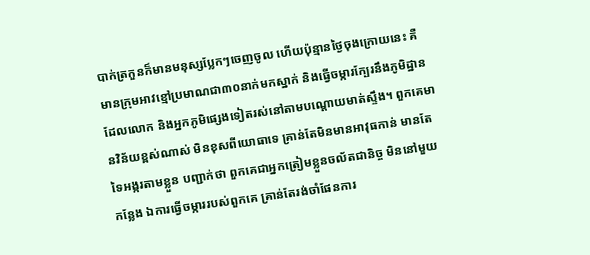បាក់ត្រកួនក៏មានមនុស្សប្លែកៗចេញចូល ហើយប៉ុន្មានថ្ងៃចុងក្រោយនេះ គឺមានក្រុមអាវខ្មៅប្រមាណជា៣០នាក់មកស្នាក់ និងធ្វើចម្ការក្បែរនឹងភូមិដ្ឋានដែលលោក និងអ្នកភូមិផ្សេងទៀតរស់នៅតាមបណ្តោយមាត់ស្ទឹង។ ពួកគេមានវិន័យខ្ពស់ណាស់ មិនខុសពីយោធាទេ គ្រាន់តែមិនមានអាវុធកាន់ មានតែទៃអង្ករតាមខ្លួន បញ្ជាក់ថា ពួកគេជាអ្នកត្រៀមខ្លួនចល័តជានិច្ច មិននៅមួយកន្លែង ឯការធ្វើចម្ការរបស់ពួកគេ គ្រាន់តែរង់ចាំផែនការ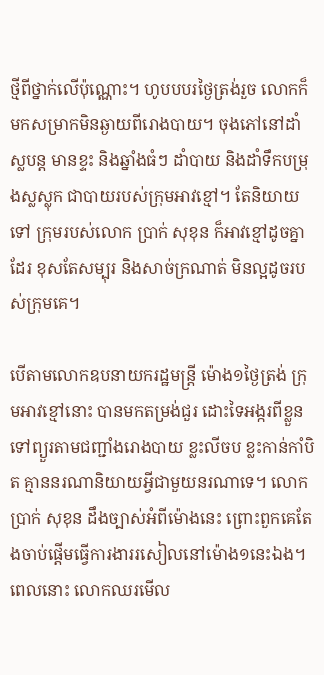ថ្មីពីថ្នាក់លើប៉ុណ្ណោះ។ ហូបបបរថ្ងៃត្រង់រួច លោកក៏មកសម្រាកមិនឆ្ងាយពីរោងបាយ។ ចុងភៅនៅដាំស្លបន្ត មានខ្ទះ និងឆ្នាំងធំៗ ដាំបាយ និងដាំទឹកបម្រុងស្លស្លុក ជាបាយរបស់ក្រុមអាវខ្មៅ។ តែនិយាយទៅ ក្រុមរបស់លោក ប្រាក់ សុខុន ក៏អាវខ្មៅដូចគ្នាដែរ ខុសតែសម្បុរ និងសាច់ក្រណាត់ មិនល្អដូចរបស់ក្រុមគេ។

បើតាមលោកឧបនាយករដ្ឋមន្រ្តី ម៉ោង១ថ្ងៃត្រង់ ក្រុមអាវខ្មៅនោះ បានមកតម្រង់ជួរ ដោះទៃអង្ករពីខ្លួនទៅព្យួរតាមជញ្ជាំងរោងបាយ ខ្លះលីចប ខ្លះកាន់កាំបិត គ្មាននរណានិយាយអ្វីជាមួយនរណាទេ។ លោក ប្រាក់ សុខុន ដឹងច្បាស់អំពីម៉ោងនេះ ព្រោះពួកគេតែងចាប់ផ្តើមធ្វើការងាររសៀលនៅម៉ោង១នេះឯង។ ពេលនោះ លោកឈរមើល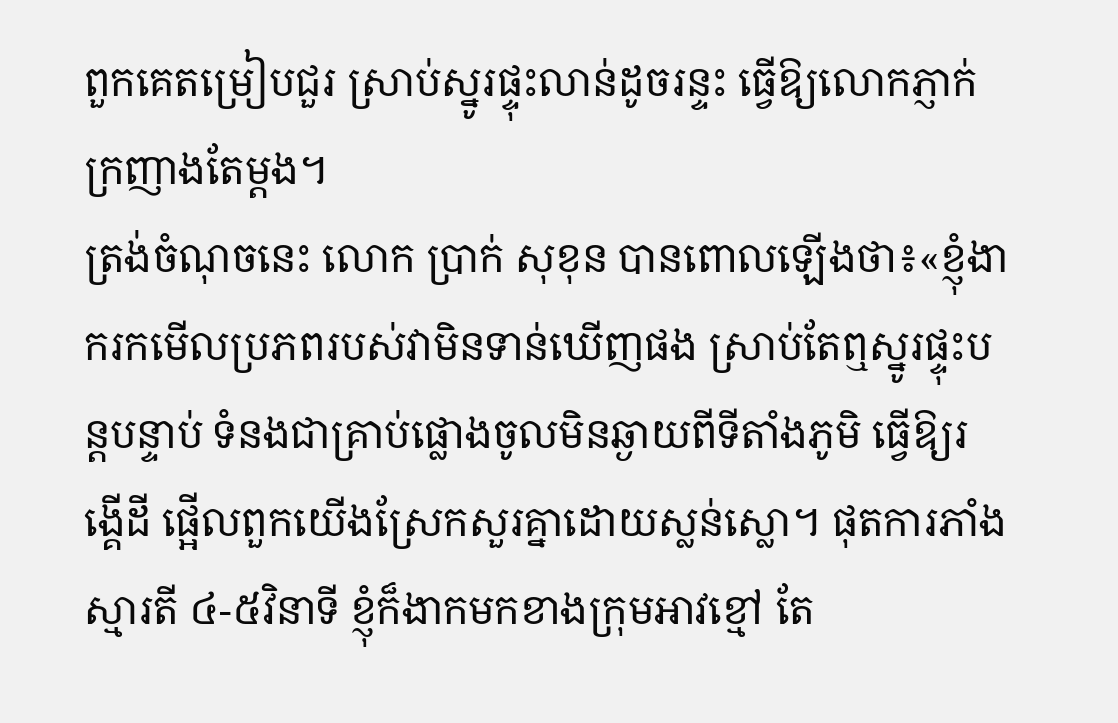ពួកគេតម្រៀបជួរ ស្រាប់ស្នូរផ្ទុះលាន់ដូចរន្ទះ ធ្វើឱ្យលោកភ្ញាក់ក្រញាងតែម្តង។
ត្រង់ចំណុចនេះ លោក ប្រាក់ សុខុន បានពោលឡើងថា៖«ខ្ញុំងាករកមើលប្រភពរបស់វាមិនទាន់ឃើញផង ស្រាប់តែឮស្នូរផ្ទុះបន្តបន្ទាប់ ទំនងជាគ្រាប់ផ្លោងចូលមិនឆ្ងាយពីទីតាំងភូមិ ធ្វើឱ្យរង្គើដី ផ្អើលពួកយើងស្រែកសួរគ្នាដោយស្លន់ស្លោ។ ផុតការភាំងស្មារតី ៤-៥វិនាទី ខ្ញុំក៏ងាកមកខាងក្រុមអាវខ្មៅ តែ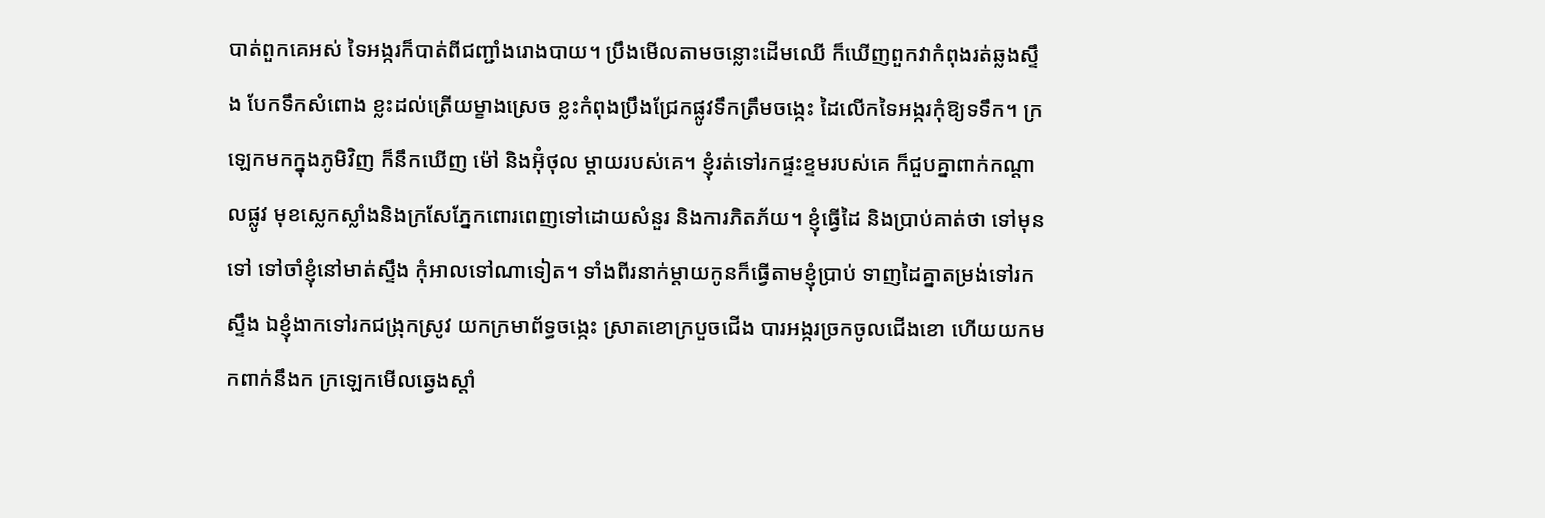បាត់ពួកគេអស់ ទៃអង្ករក៏បាត់ពីជញ្ជាំងរោងបាយ។ ប្រឹងមើលតាមចន្លោះដើមឈើ ក៏ឃើញពួកវាកំពុងរត់ឆ្លងស្ទឹង បែកទឹកសំពោង ខ្លះដល់ត្រើយម្ខាងស្រេច ខ្លះកំពុងប្រឹងជ្រែកផ្លូវទឹកត្រឹមចង្កេះ ដៃលើកទៃអង្ករកុំឱ្យទទឹក។ ក្រឡេកមកក្នុងភូមិវិញ ក៏នឹកឃើញ ម៉ៅ និងអ៊ុំថុល ម្តាយរបស់គេ។ ខ្ញុំរត់ទៅរកផ្ទះខ្ទមរបស់គេ ក៏ជួបគ្នាពាក់កណ្តាលផ្លូវ មុខស្លេកស្លាំងនិងក្រសែភ្នែកពោរពេញទៅដោយសំនួរ និងការភិតភ័យ។ ខ្ញុំធ្វើដៃ និងប្រាប់គាត់ថា ទៅមុនទៅ ទៅចាំខ្ញុំនៅមាត់ស្ទឹង កុំអាលទៅណាទៀត។ ទាំងពីរនាក់ម្តាយកូនក៏ធ្វើតាមខ្ញុំប្រាប់ ទាញដៃគ្នាតម្រង់ទៅរកស្ទឹង ឯខ្ញុំងាកទៅរកជង្រុកស្រូវ យកក្រមាព័ទ្ធចង្កេះ ស្រាតខោក្របួចជើង បារអង្ករច្រកចូលជើងខោ ហើយយកមកពាក់នឹងក ក្រឡេកមើលឆ្វេងស្តាំ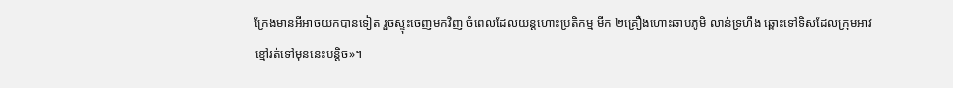ក្រែងមានអីអាចយកបានទៀត រួចស្ទុះចេញមកវិញ ចំពេលដែលយន្តហោះប្រតិកម្ម មីក ២គ្រឿងហោះឆាបភូមិ លាន់ទ្រហឹង ឆ្ពោះទៅទិសដែលក្រុមអាវខ្មៅរត់ទៅមុននេះបន្តិច»។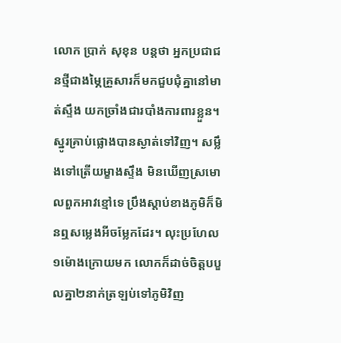លោក ប្រាក់ សុខុន បន្តថា អ្នកប្រជាជនថ្មីជាងម្ភៃគ្រួសារក៏មកជួបជុំគ្នានៅមាត់ស្ទឹង យកច្រាំងជារបាំងការពារខ្លួន។ ស្នូរគ្រាប់ផ្លោងបានស្ងាត់ទៅវិញ។ សម្លឹងទៅត្រើយម្ខាងស្ទឹង មិនឃើញស្រមោលពួកអាវខ្មៅទេ ប្រឹងស្តាប់ខាងភូមិក៏មិនឮសម្លេងអីចម្លែកដែរ។ លុះប្រហែល១ម៉ោងក្រោយមក លោកក៏ដាច់ចិត្តបបួលគ្នា២នាក់ត្រឡប់ទៅភូមិវិញ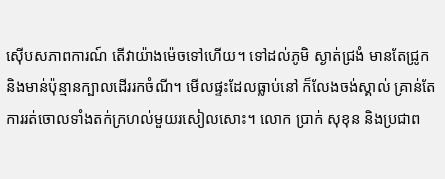ស៊ើបសភាពការណ៍ តើវាយ៉ាងម៉េចទៅហើយ។ ទៅដល់ភូមិ ស្ងាត់ជ្រងំ មានតែជ្រូក និងមាន់ប៉ុន្មានក្បាលដើររកចំណី។ មើលផ្ទះដែលធ្លាប់នៅ ក៏លែងចង់ស្គាល់ គ្រាន់តែការរត់ចោលទាំងតក់ក្រហល់មួយរសៀលសោះ។ លោក ប្រាក់ សុខុន និងប្រជាព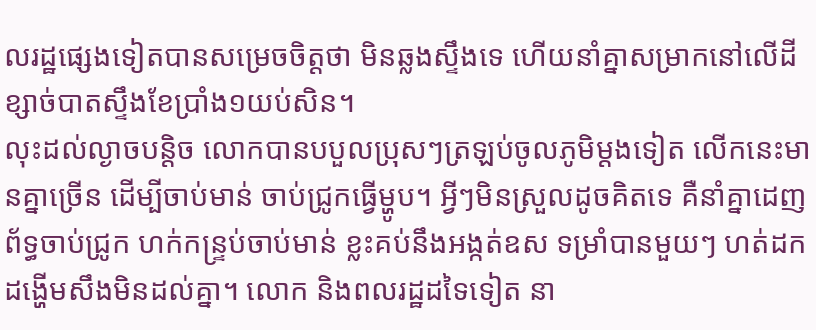លរដ្ឋផ្សេងទៀតបានសម្រេចចិត្តថា មិនឆ្លងស្ទឹងទេ ហើយនាំគ្នាសម្រាកនៅលើដីខ្សាច់បាតស្ទឹងខែប្រាំង១យប់សិន។
លុះដល់ល្ងាចបន្តិច លោកបានបបួលប្រុសៗត្រឡប់ចូលភូមិម្តងទៀត លើកនេះមានគ្នាច្រើន ដើម្បីចាប់មាន់ ចាប់ជ្រូកធ្វើម្ហូប។ អ្វីៗមិនស្រួលដូចគិតទេ គឺនាំគ្នាដេញព័ទ្ធចាប់ជ្រូក ហក់កន្ទ្រប់ចាប់មាន់ ខ្លះគប់នឹងអង្កត់ឧស ទម្រាំបានមួយៗ ហត់ដកដង្ហើមសឹងមិនដល់គ្នា។ លោក និងពលរដ្ឋដទៃទៀត នា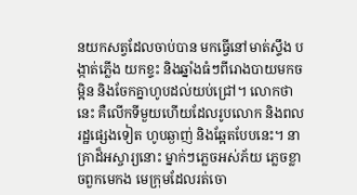នយកសត្វដែលចាប់បាន មកធ្វើនៅមាត់ស្ទឹង បង្កាត់ភ្លើង យកខ្ទះ និងឆ្នាំងធំៗពីរោងបាយមកចម្អិន និងចែកគ្នាហូបដល់យប់ជ្រៅ។ លោកថា នេះ គឺលើកទីមួយហើយដែលរូបលោក និងពលរដ្ឋផ្សេងទៀត ហូបឆ្ងាញ់ និងឆ្អែតបែបនេះ។ នាគ្រាដ៏អស្ចារ្យនោះ ម្នាក់ៗភ្លេចអស់ភ័យ ភ្លេចខ្លាចពួកមេកង មេក្រុមដែលរត់ចោ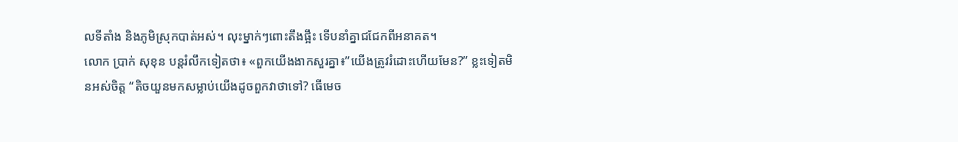លទីតាំង និងភូមិស្រុកបាត់អស់។ លុះម្នាក់ៗពោះតឹងផ្អឹះ ទើបនាំគ្នាជជែកពីអនាគត។
លោក ប្រាក់ សុខុន បន្តរំលឹកទៀតថា៖ «ពួកយើងងាកសួរគ្នា៖”យើងត្រូវរំដោះហើយមែន?” ខ្លះទៀតមិនអស់ចិត្ត “តិចយួនមកសម្លាប់យើងដូចពួកវាថាទៅ? ធើមេច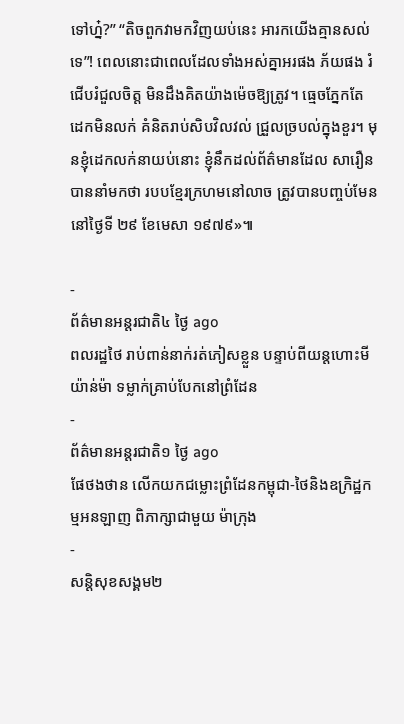ទៅហ្ន៎?” “តិចពួកវាមកវិញយប់នេះ អារកយើងគ្មានសល់ទេ”! ពេលនោះជាពេលដែលទាំងអស់គ្នាអរផង ភ័យផង រំជើបរំជួលចិត្ត មិនដឹងគិតយ៉ាងម៉េចឱ្យត្រូវ។ ធ្មេចភ្នែកតែដេកមិនលក់ គំនិតរាប់សិបវិលវល់ ជ្រួលច្របល់ក្នុងខួរ។ មុនខ្ញុំដេកលក់នាយប់នោះ ខ្ញុំនឹកដល់ព័ត៌មានដែល សារឿន បាននាំមកថា របបខ្មែរក្រហមនៅលាច ត្រូវបានបញ្ចប់មែន នៅថ្ងៃទី ២៩ ខែមេសា ១៩៧៩»៕

-
ព័ត៌មានអន្ដរជាតិ៤ ថ្ងៃ ago
ពលរដ្ឋថៃ រាប់ពាន់នាក់រត់ភៀសខ្លួន បន្ទាប់ពីយន្តហោះមីយ៉ាន់ម៉ា ទម្លាក់គ្រាប់បែកនៅព្រំដែន
-
ព័ត៌មានអន្ដរជាតិ១ ថ្ងៃ ago
ផែថងថាន លើកយកជម្លោះព្រំដែនកម្ពុជា-ថៃនិងឧក្រិដ្ឋកម្មអនឡាញ ពិភាក្សាជាមួយ ម៉ាក្រុង
-
សន្តិសុខសង្គម២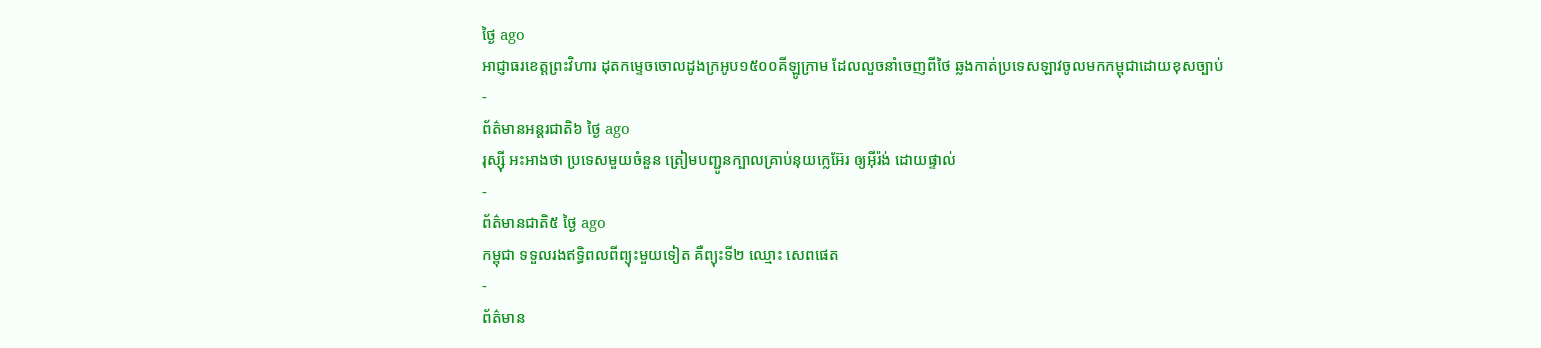ថ្ងៃ ago
អាជ្ញាធរខេត្តព្រះវិហារ ដុតកម្ទេចចោលដូងក្រអូប១៥០០គីឡូក្រាម ដែលលួចនាំចេញពីថៃ ឆ្លងកាត់ប្រទេសឡាវចូលមកកម្ពុជាដោយខុសច្បាប់
-
ព័ត៌មានអន្ដរជាតិ៦ ថ្ងៃ ago
រុស្ស៊ី អះអាងថា ប្រទេសមួយចំនួន ត្រៀមបញ្ជូនក្បាលគ្រាប់នុយក្លេអ៊ែរ ឲ្យអ៊ីរ៉ង់ ដោយផ្ទាល់
-
ព័ត៌មានជាតិ៥ ថ្ងៃ ago
កម្ពុជា ទទួលរងឥទ្ធិពលពីព្យុះមួយទៀត គឺព្យុះទី២ ឈ្មោះ សេពផេត
-
ព័ត៌មាន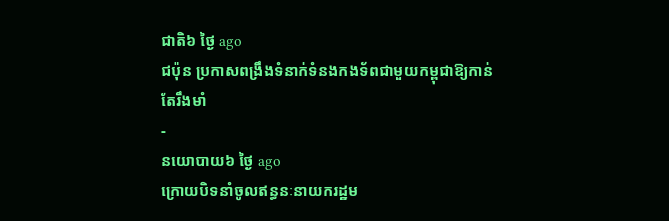ជាតិ៦ ថ្ងៃ ago
ជប៉ុន ប្រកាសពង្រឹងទំនាក់ទំនងកងទ័ពជាមួយកម្ពុជាឱ្យកាន់តែរឹងមាំ
-
នយោបាយ៦ ថ្ងៃ ago
ក្រោយបិទនាំចូលឥន្ធនៈនាយករដ្ឋម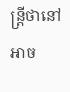ន្ត្រីថានៅអាច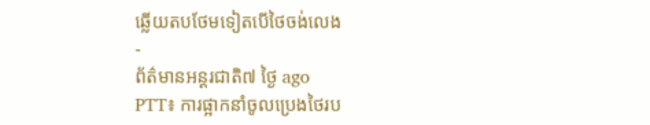ឆ្លើយតបថែមទៀតបើថៃចង់លេង
-
ព័ត៌មានអន្ដរជាតិ៧ ថ្ងៃ ago
PTT៖ ការផ្អាកនាំចូលប្រេងថៃរប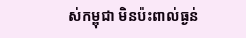ស់កម្ពុជា មិនប៉ះពាល់ធ្ងន់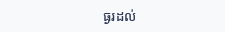ធ្ងរដល់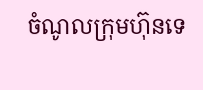ចំណូលក្រុមហ៊ុនទេ